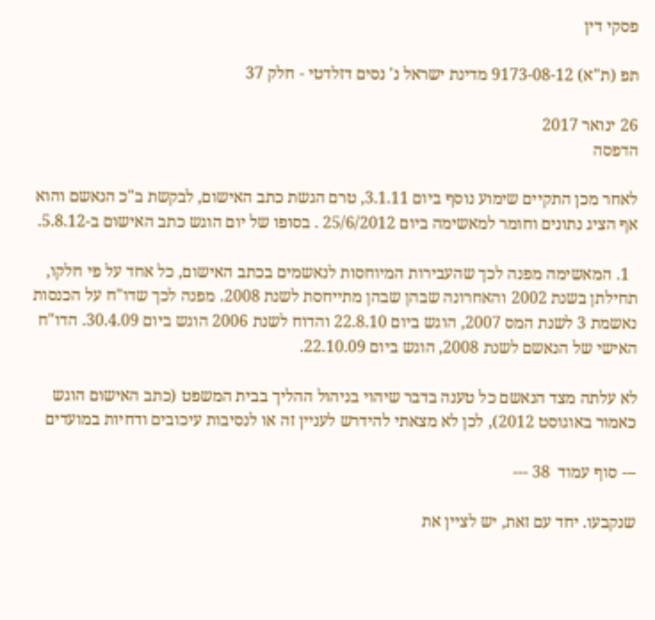פסקי דין

תפ (ת"א) 9173-08-12 מדינת ישראל נ' נסים דזלדטי - חלק 37

26 ינואר 2017
הדפסה

לאחר מכן התקיים שימוע נוסף ביום 3.1.11, טרם הגשת כתב האישום, לבקשת ב"כ הנאשם והוא אף הציג נתונים וחומר למאשימה ביום 25/6/2012 . בסופו של יום הוגש כתב האישום ב-5.8.12.

  1. המאשימה מפנה לכך שהעבירות המיוחסות לנאשמים בכתב האישום, כל אחד על פי חלקו, תחילתן בשנת 2002 והאחרונה שבהן שבהן מתייחסת לשנת 2008. מפנה לכך שדו"ח על הכנסות נאשמת 3 לשנת המס 2007, הוגש ביום 22.8.10 והדוח לשנת 2006 הוגש ביום 30.4.09. הדו"ח האישי של הנאשם לשנת 2008, הוגש ביום 22.10.09.

לא עלתה מצד הנאשם כל טענה בדבר שיהוי בניהול ההליך בבית המשפט (כתב האישום הוגש כאמור באוגוסט 2012), לכן לא מצאתי להידרש לעניין זה או לנסיבות עיכובים ודחיות במועדים

--- סוף עמוד  38 ---

שנקבעו. יחד עם זאת, יש לציין את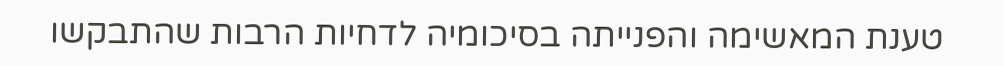טענת המאשימה והפנייתה בסיכומיה לדחיות הרבות שהתבקשו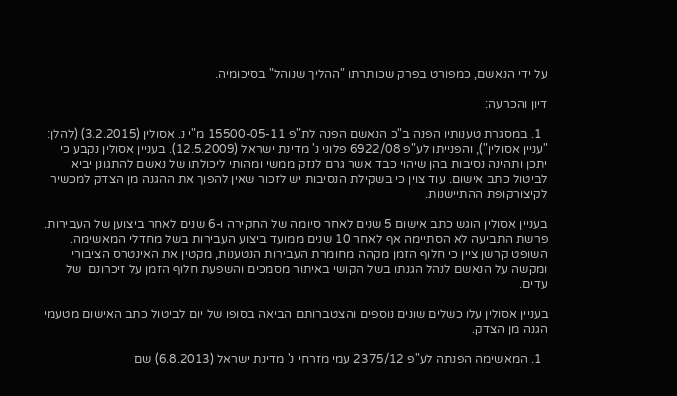על ידי הנאשם, כמפורט בפרק שכותרתו "ההליך שנוהל" בסיכומיה.

דיון והכרעה:

  1. במסגרת טענותיו הפנה ב"כ הנאשם הפנה לת"פ 15500-05-11 מ"י נ. אסולין (3.2.2015) (להלן: "עניין אסולין"), והפנייתו לע"פ 6922/08 פלוני נ' מדינת ישראל (12.5.2009). בעניין אסולין נקבע כי יתכן ותהינה נסיבות בהן שיהוי כבד אשר גרם לנזק ממשי ומהותי ליכולתו של נאשם להתגונן יביא לביטול כתב אישום. עוד צוין כי בשקילת הנסיבות יש לזכור שאין להפוך את ההגנה מן הצדק למכשיר  לקיצורקופת ההתיישנות.

בעניין אסולין הוגש כתב אישום 5 שנים לאחר סיומה של החקירה ו-6 שנים לאחר ביצוען של העבירות. פרשת התביעה לא הסתיימה אף לאחר 10 שנים ממועד ביצוע העבירות בשל מחדלי המאשימה. השופט קרשן ציין כי חלוף הזמן מקהה מחומרת העבירות הנטענות, מקטין את האינטרס הציבורי ומקשה על הנאשם לנהל הגנתו בשל הקושי באיתור מסמכים והשפעת חלוף הזמן על זיכרונם  של עדים.

בעניין אסולין עלו כשלים שונים נוספים והצטברותם הביאה בסופו של יום לביטול כתב האישום מטעמי הגנה מן הצדק.

  1. המאשימה הפנתה לע"פ 2375/12 עמי מזרחי נ' מדינת ישראל (6.8.2013) שם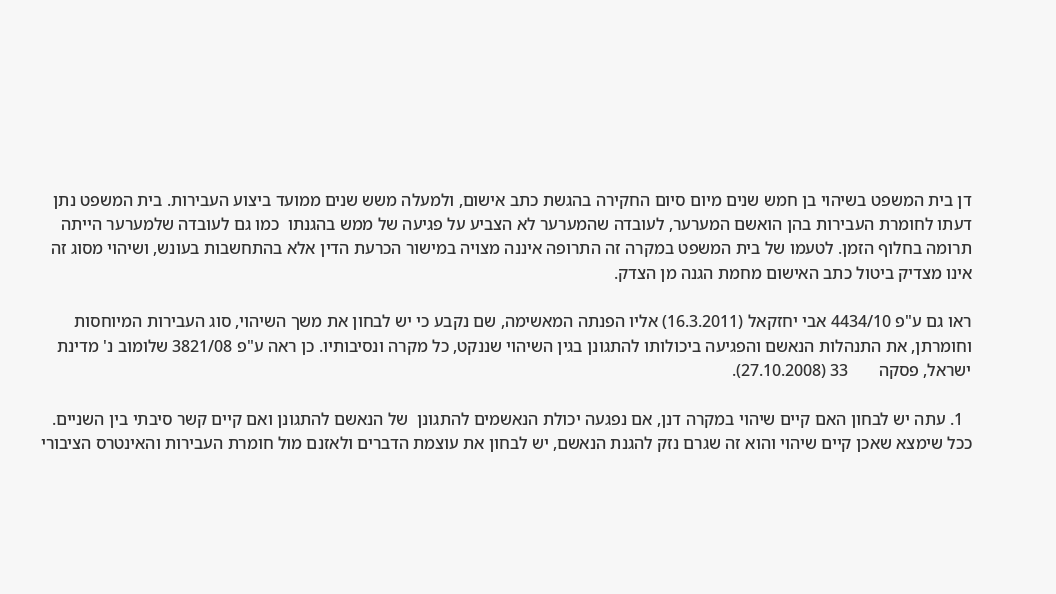דן בית המשפט בשיהוי בן חמש שנים מיום סיום החקירה בהגשת כתב אישום, ולמעלה משש שנים ממועד ביצוע העבירות. בית המשפט נתן דעתו לחומרת העבירות בהן הואשם המערער, לעובדה שהמערער לא הצביע על פגיעה של ממש בהגנתו  כמו גם לעובדה שלמערער הייתה תרומה בחלוף הזמן. לטעמו של בית המשפט במקרה זה התרופה איננה מצויה במישור הכרעת הדין אלא בהתחשבות בעונש, ושיהוי מסוג זה אינו מצדיק ביטול כתב האישום מחמת הגנה מן הצדק.

ראו גם ע"פ 4434/10 אבי יחזקאל (16.3.2011) אליו הפנתה המאשימה, שם נקבע כי יש לבחון את משך השיהוי, סוג העבירות המיוחסות וחומרתן, את התנהלות הנאשם והפגיעה ביכולותו להתגונן בגין השיהוי שננקט, כל מקרה ונסיבותיו. כן ראה ע"פ 3821/08 שלומוב נ' מדינת ישראל, פסקה       33 (27.10.2008).

  1. עתה יש לבחון האם קיים שיהוי במקרה דנן, אם נפגעה יכולת הנאשמים להתגונן  של הנאשם להתגונן ואם קיים קשר סיבתי בין השניים. ככל שימצא שאכן קיים שיהוי והוא זה שגרם נזק להגנת הנאשם, יש לבחון את עוצמת הדברים ולאזנם מול חומרת העבירות והאינטרס הציבורי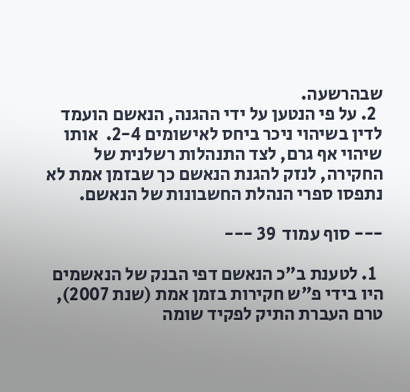שבהרשעה.
  2. על פי הנטען על ידי ההגנה, הנאשם הועמד לדין בשיהוי ניכר ביחס לאישומים 2-4.  אותו שיהוי אף גרם, לצד התנהלות רשלנית של החקירה, לנזק להגנת הנאשם כך שבזמן אמת לא נתפסו ספרי הנהלת החשבונות של הנאשם.

--- סוף עמוד  39 ---

  1. לטענת ב"כ הנאשם דפי הבנק של הנאשמים היו בידי פ"ש חקירות בזמן אמת (שנת 2007), טרם העברת התיק לפקיד שומה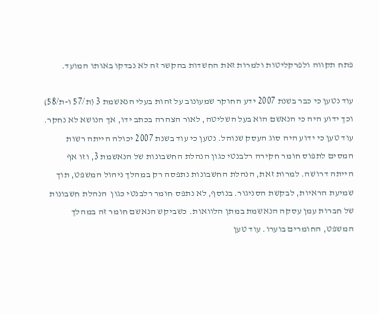פתח תקווה ולפרקליטות ולמרות זאת החשדות בהקשר זה לא נבדקו באותו המועד.

עוד נטען כי כבר בשנת 2007 ידע החוקר שמעונוב על זהות בעלי הנאשמת 3 (ת/57 ו-ת/58) וכך ידוע היה כי הנאשם הוא בעל השליטה, לאור הצהרה בכתב ידו, אך הנושא לא נחקר. עוד טען כי ידוע היה סוג העסק שנוהל. נטען כי עוד בשנת 2007 יכולה הייתה רשות המסים לתפוס חומר חקירה רלבנטי כגון הנהלת החשבונות של הנאשמת 3, וזו אף הייתה דרושה. למרות זאת, הנהלת החשבונות נתפסה רק במהלך ניהול המשפט, תוך שמיעת הראיות, לבקשת הסניגור. בנוסף, לא נתפס חומר רלבנטי כגון  הנהלת חשבונות של חברות עמן עסקה הנאשמת במתן הלוואות. כשביקש הנאשם חומר זה במהלך המשפט, החומרים בוערו. עוד טען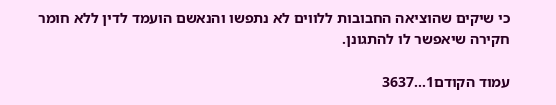כי שיקים שהוציאה החבובות ללווים לא נתפשו והנאשם הועמד לדין ללא חומר חקירה שיאפשר לו להתגונן.

עמוד הקודם1...3637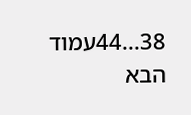38...44עמוד הבא